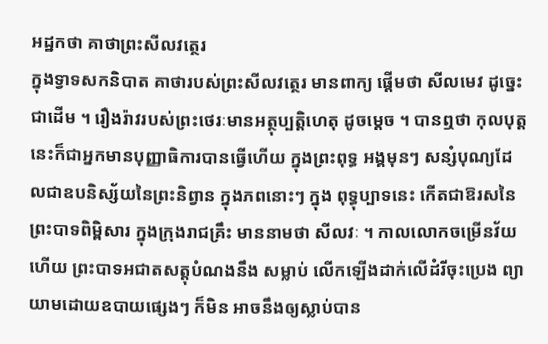អដ្ឋកថា គាថាព្រះសីលវត្ថេរ
ក្នុងទ្វាទសកនិបាត គាថារបស់ព្រះសីលវត្ថេរ មានពាក្យ ផ្តើមថា សីលមេវ ដូច្នេះជាដើម ។ រឿងរ៉ាវរបស់ព្រះថេរៈមានអត្ថុប្បត្តិហេតុ ដូចម្តេច ។ បានឮថា កុលបុត្តនេះក៏ជាអ្នកមានបុញ្ញាធិការបានធ្វើហើយ ក្នុងព្រះពុទ្ធ អង្គមុនៗ សន្សំបុណ្យដែលជាឧបនិស្ស័យនៃព្រះនិព្វាន ក្នុងភពនោះៗ ក្នុង ពុទ្ធុប្បាទនេះ កើតជាឱរសនៃព្រះបាទពិម្ពិសារ ក្នុងក្រុងរាជគ្រឹះ មាននាមថា សីលវៈ ។ កាលលោកចម្រើនវ័យហើយ ព្រះបាទអជាតសត្តុបំណងនឹង សម្លាប់ លើកឡើងដាក់លើដំរីចុះប្រេង ព្យាយាមដោយឧបាយផ្សេងៗ ក៏មិន អាចនឹងឲ្យស្លាប់បាន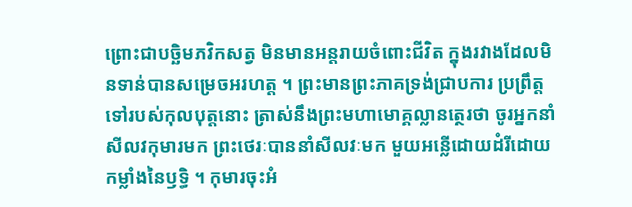ព្រោះជាបច្ឆិមភវិកសត្វ មិនមានអន្តរាយចំពោះជីវិត ក្នុងរវាងដែលមិនទាន់បានសម្រេចអរហត្ត ។ ព្រះមានព្រះភាគទ្រង់ជ្រាបការ ប្រព្រឹត្តទៅរបស់កុលបុត្តនោះ ត្រាស់នឹងព្រះមហាមោគ្គល្លានត្ថេរថា ចូរអ្នកនាំ សីលវកុមារមក ព្រះថេរៈបាននាំសីលវៈមក មួយអន្លើដោយដំរីដោយ កម្លាំងនៃឫទ្ធិ ។ កុមារចុះអំ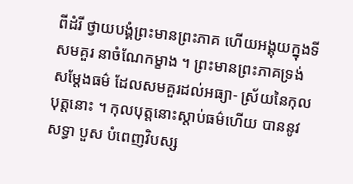ពីដំរី ថ្វាយបង្គំព្រះមានព្រះភាគ ហើយអង្គុយក្នុងទីសមគួរ នាចំណែកម្ខាង ។ ព្រះមានព្រះភាគទ្រង់សម្តែងធម៌ ដែលសមគួរដល់អធ្យា- ស្រ័យនៃកុលបុត្តនោះ ។ កុលបុត្តនោះស្តាប់ធម៌ហើយ បាននូវសទ្ធា បួស បំពេញវិបស្ស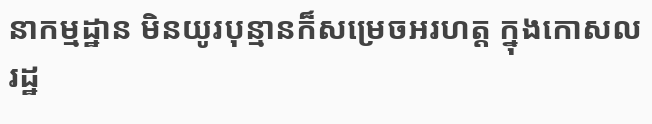នាកម្មដ្ឋាន មិនយូរបុន្មានក៏សម្រេចអរហត្ត ក្នុងកោសលរដ្ឋ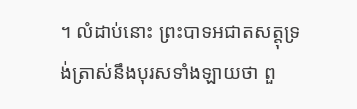។ លំដាប់នោះ ព្រះបាទអជាតសត្តុទ្រង់ត្រាស់នឹងបុរសទាំងឡាយថា ពួ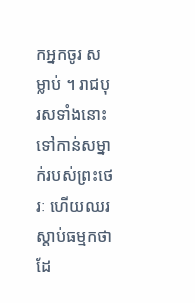កអ្នកចូរ សម្លាប់ ។ រាជបុរសទាំងនោះទៅកាន់សម្នាក់របស់ព្រះថេរៈ ហើយឈរ ស្តាប់ធម្មកថាដែ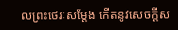លព្រះថេរៈសម្តែង កើតនូវសេចក្តីស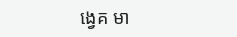ង្វេគ មា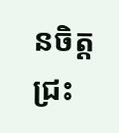នចិត្តជ្រះ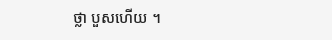ថ្លា បួសហើយ ។